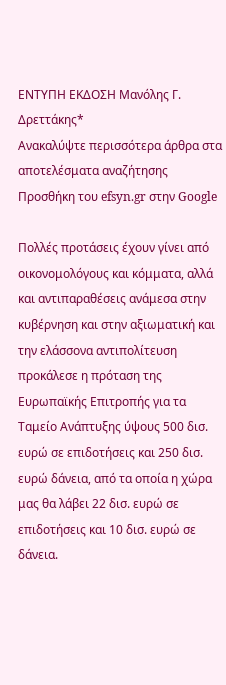ΕΝΤΥΠΗ ΕΚΔΟΣΗ Μανόλης Γ. Δρεττάκης*
Ανακαλύψτε περισσότερα άρθρα στα αποτελέσματα αναζήτησης
Προσθήκη του efsyn.gr στην Google

Πολλές προτάσεις έχουν γίνει από οικονομολόγους και κόμματα, αλλά και αντιπαραθέσεις ανάμεσα στην κυβέρνηση και στην αξιωματική και την ελάσσονα αντιπολίτευση προκάλεσε η πρόταση της Ευρωπαϊκής Επιτροπής για τα Ταμείο Ανάπτυξης ύψους 500 δισ. ευρώ σε επιδοτήσεις και 250 δισ. ευρώ δάνεια, από τα οποία η χώρα μας θα λάβει 22 δισ. ευρώ σε επιδοτήσεις και 10 δισ. ευρώ σε δάνεια.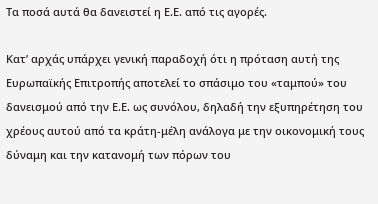Τα ποσά αυτά θα δανειστεί η Ε.Ε. από τις αγορές.

Κατ’ αρχάς υπάρχει γενική παραδοχή ότι η πρόταση αυτή της Ευρωπαϊκής Επιτροπής αποτελεί το σπάσιμο του «ταμπού» του δανεισμού από την Ε.Ε. ως συνόλου, δηλαδή την εξυπηρέτηση του χρέους αυτού από τα κράτη-μέλη ανάλογα με την οικονομική τους δύναμη και την κατανομή των πόρων του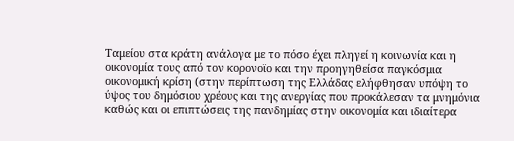Ταμείου στα κράτη ανάλογα με το πόσο έχει πληγεί η κοινωνία και η οικονομία τους από τον κορονοϊο και την προηγηθείσα παγκόσμια οικονομική κρίση (στην περίπτωση της Ελλάδας ελήφθησαν υπόψη το ύψος του δημόσιου χρέους και της ανεργίας που προκάλεσαν τα μνημόνια καθώς και οι επιπτώσεις της πανδημίας στην οικονομία και ιδιαίτερα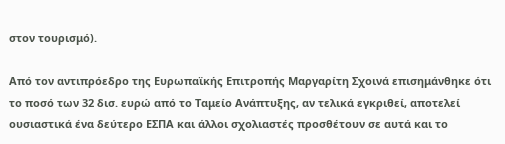στον τουρισμό).

Από τον αντιπρόεδρο της Ευρωπαϊκής Επιτροπής Μαργαρίτη Σχοινά επισημάνθηκε ότι το ποσό των 32 δισ. ευρώ από το Ταμείο Ανάπτυξης, αν τελικά εγκριθεί, αποτελεί ουσιαστικά ένα δεύτερο ΕΣΠΑ και άλλοι σχολιαστές προσθέτουν σε αυτά και το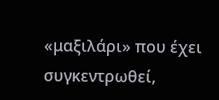«μαξιλάρι» που έχει συγκεντρωθεί,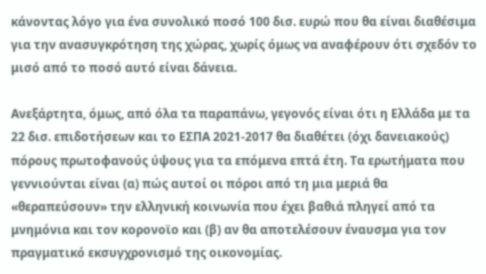κάνοντας λόγο για ένα συνολικό ποσό 100 δισ. ευρώ που θα είναι διαθέσιμα για την ανασυγκρότηση της χώρας, χωρίς όμως να αναφέρουν ότι σχεδόν το μισό από το ποσό αυτό είναι δάνεια.

Ανεξάρτητα, όμως, από όλα τα παραπάνω, γεγονός είναι ότι η Ελλάδα με τα 22 δισ. επιδοτήσεων και το ΕΣΠΑ 2021-2017 θα διαθέτει (όχι δανειακούς) πόρους πρωτοφανούς ύψους για τα επόμενα επτά έτη. Τα ερωτήματα που γεννιούνται είναι (α) πώς αυτοί οι πόροι από τη μια μεριά θα «θεραπεύσουν» την ελληνική κοινωνία που έχει βαθιά πληγεί από τα μνημόνια και τον κορονοϊο και (β) αν θα αποτελέσουν έναυσμα για τον πραγματικό εκσυγχρονισμό της οικονομίας.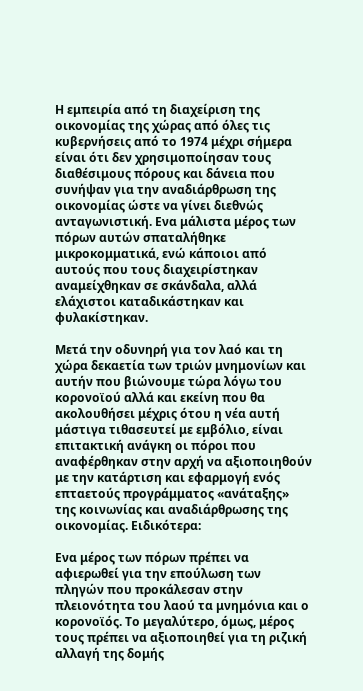Η εμπειρία από τη διαχείριση της οικονομίας της χώρας από όλες τις κυβερνήσεις από το 1974 μέχρι σήμερα είναι ότι δεν χρησιμοποίησαν τους διαθέσιμους πόρους και δάνεια που συνήψαν για την αναδιάρθρωση της οικονομίας ώστε να γίνει διεθνώς ανταγωνιστική. Ενα μάλιστα μέρος των πόρων αυτών σπαταλήθηκε μικροκομματικά, ενώ κάποιοι από αυτούς που τους διαχειρίστηκαν αναμείχθηκαν σε σκάνδαλα, αλλά ελάχιστοι καταδικάστηκαν και φυλακίστηκαν.

Μετά την οδυνηρή για τον λαό και τη χώρα δεκαετία των τριών μνημονίων και αυτήν που βιώνουμε τώρα λόγω του κορονοϊού αλλά και εκείνη που θα ακολουθήσει μέχρις ότου η νέα αυτή μάστιγα τιθασευτεί με εμβόλιο, είναι επιτακτική ανάγκη οι πόροι που αναφέρθηκαν στην αρχή να αξιοποιηθούν με την κατάρτιση και εφαρμογή ενός επταετούς προγράμματος «ανάταξης» της κοινωνίας και αναδιάρθρωσης της οικονομίας. Ειδικότερα:

Ενα μέρος των πόρων πρέπει να αφιερωθεί για την επούλωση των πληγών που προκάλεσαν στην πλειονότητα του λαού τα μνημόνια και ο κορονοϊός. Το μεγαλύτερο, όμως, μέρος τους πρέπει να αξιοποιηθεί για τη ριζική αλλαγή της δομής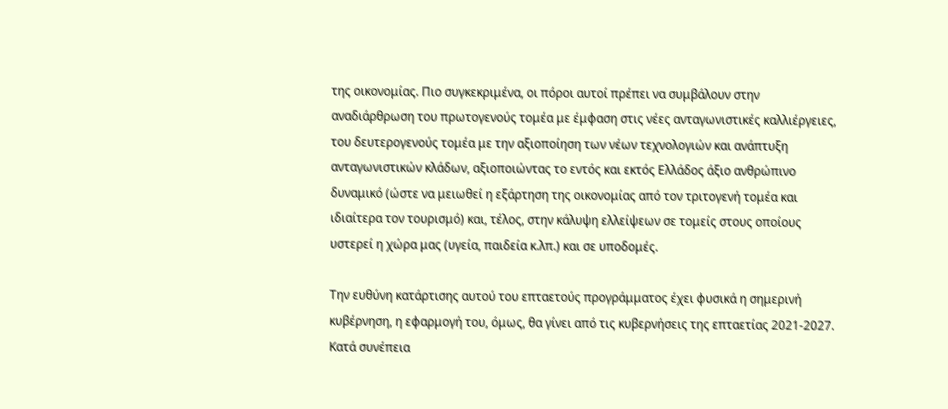της οικονομίας. Πιο συγκεκριμένα, οι πόροι αυτοί πρέπει να συμβάλουν στην αναδιάρθρωση του πρωτογενούς τομέα με έμφαση στις νέες ανταγωνιστικές καλλιέργειες, του δευτερογενούς τομέα με την αξιοποίηση των νέων τεχνολογιών και ανάπτυξη ανταγωνιστικών κλάδων, αξιοποιώντας το εντός και εκτός Ελλάδος άξιο ανθρώπινο δυναμικό (ώστε να μειωθεί η εξάρτηση της οικονομίας από τον τριτογενή τομέα και ιδιαίτερα τον τουρισμό) και, τέλος, στην κάλυψη ελλείψεων σε τομείς στους οποίους υστερεί η χώρα μας (υγεία, παιδεία κ.λπ.) και σε υποδομές.

Την ευθύνη κατάρτισης αυτού του επταετούς προγράμματος έχει φυσικά η σημερινή κυβέρνηση, η εφαρμογή του, όμως, θα γίνει από τις κυβερνήσεις της επταετίας 2021-2027. Κατά συνέπεια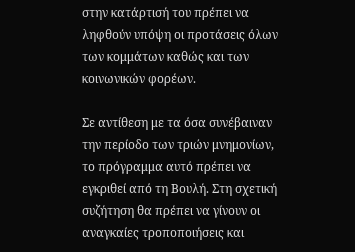στην κατάρτισή του πρέπει να ληφθούν υπόψη οι προτάσεις όλων των κομμάτων καθώς και των κοινωνικών φορέων.

Σε αντίθεση με τα όσα συνέβαιναν την περίοδο των τριών μνημονίων, το πρόγραμμα αυτό πρέπει να εγκριθεί από τη Βουλή. Στη σχετική συζήτηση θα πρέπει να γίνουν οι αναγκαίες τροποποιήσεις και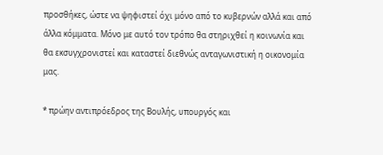προσθήκες, ώστε να ψηφιστεί όχι μόνο από το κυβερνών αλλά και από άλλα κόμματα. Μόνο με αυτό τον τρόπο θα στηριχθεί η κοινωνία και θα εκσυγχρονιστεί και καταστεί διεθνώς ανταγωνιστική η οικονομία μας.

* πρώην αντιπρόεδρος της Βουλής, υπουργός και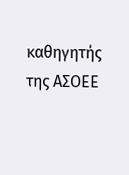καθηγητής της ΑΣΟΕΕ